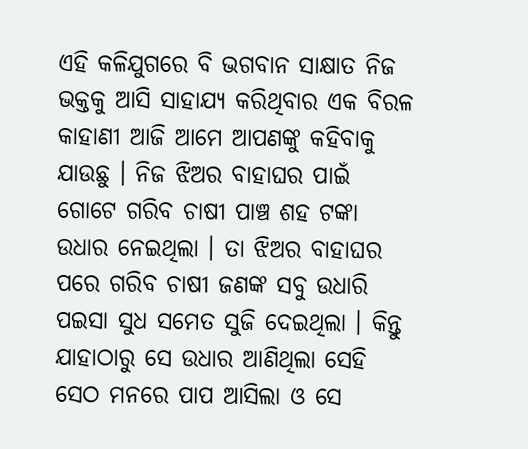ଏହି କଳିଯୁଗରେ ବି ଭଗବାନ ସାକ୍ଷାତ ନିଜ ଭକ୍ତକୁ ଆସି ସାହାଯ୍ୟ କରିଥିବାର ଏକ ବିରଳ କାହାଣୀ ଆଜି ଆମେ ଆପଣଙ୍କୁ କହିବାକୁ ଯାଉଛୁ । ନିଜ ଝିଅର ବାହାଘର ପାଇଁ ଗୋଟେ ଗରିବ ଚାଷୀ ପାଞ୍ଚ ଶହ ଟଙ୍କା ଉଧାର ନେଇଥିଲା । ତା ଝିଅର ବାହାଘର ପରେ ଗରିବ ଚାଷୀ ଜଣଙ୍କ ସବୁ ଉଧାରି ପଇସା ସୁଧ ସମେତ ସୁଜି ଦେଇଥିଲା । କିନ୍ତୁ ଯାହାଠାରୁ ସେ ଉଧାର ଆଣିଥିଲା ସେହି ସେଠ ମନରେ ପାପ ଆସିଲା ଓ ସେ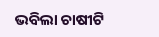ଭବିଲା ଚାଷୀଟି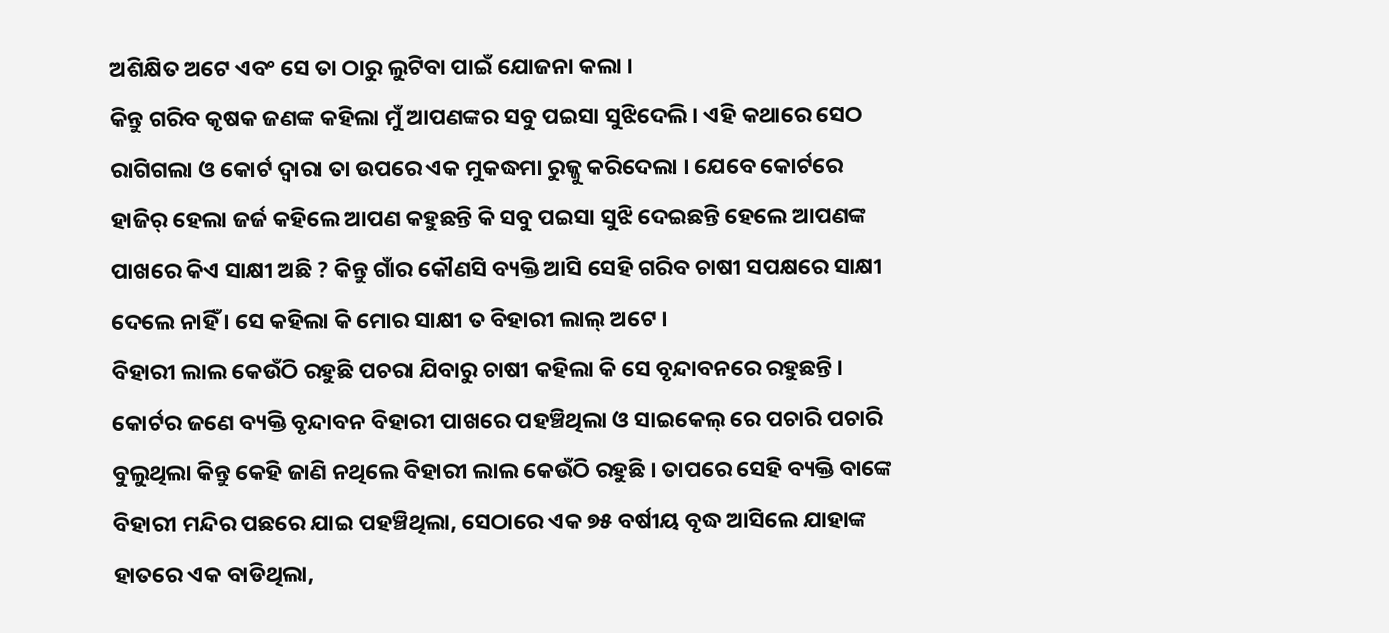ଅଶିକ୍ଷିତ ଅଟେ ଏବଂ ସେ ତା ଠାରୁ ଲୁଟିବା ପାଇଁ ଯୋଜନା କଲା ।
କିନ୍ତୁ ଗରିବ କୃଷକ ଜଣଙ୍କ କହିଲା ମୁଁ ଆପଣଙ୍କର ସବୁ ପଇସା ସୁଝିଦେଲି । ଏହି କଥାରେ ସେଠ ରାଗିଗଲା ଓ କୋର୍ଟ ଦ୍ୱାରା ତା ଉପରେ ଏକ ମୁକଦ୍ଧମା ରୁଜ୍ଜୁ କରିଦେଲା । ଯେବେ କୋର୍ଟରେ ହାଜିର୍ ହେଲା ଜର୍ଜ କହିଲେ ଆପଣ କହୁଛନ୍ତି କି ସବୁ ପଇସା ସୁଝି ଦେଇଛନ୍ତି ହେଲେ ଆପଣଙ୍କ ପାଖରେ କିଏ ସାକ୍ଷୀ ଅଛି ? କିନ୍ତୁ ଗାଁର କୌଣସି ବ୍ୟକ୍ତି ଆସି ସେହି ଗରିବ ଚାଷୀ ସପକ୍ଷରେ ସାକ୍ଷୀ ଦେଲେ ନାହିଁ । ସେ କହିଲା କି ମୋର ସାକ୍ଷୀ ତ ବିହାରୀ ଲାଲ୍ ଅଟେ ।
ବିହାରୀ ଲାଲ କେଉଁଠି ରହୁଛି ପଚରା ଯିବାରୁ ଚାଷୀ କହିଲା କି ସେ ବୃନ୍ଦାବନରେ ରହୁଛନ୍ତି । କୋର୍ଟର ଜଣେ ବ୍ୟକ୍ତି ବୃନ୍ଦାବନ ବିହାରୀ ପାଖରେ ପହଞ୍ଚିଥିଲା ଓ ସାଇକେଲ୍ ରେ ପଚାରି ପଚାରି ବୁଲୁଥିଲା କିନ୍ତୁ କେହି ଜାଣି ନଥିଲେ ବିହାରୀ ଲାଲ କେଉଁଠି ରହୁଛି । ତାପରେ ସେହି ବ୍ୟକ୍ତି ବାଙ୍କେ ବିହାରୀ ମନ୍ଦିର ପଛରେ ଯାଇ ପହଞ୍ଚିଥିଲା, ସେଠାରେ ଏକ ୭୫ ବର୍ଷୀୟ ବୃଦ୍ଧ ଆସିଲେ ଯାହାଙ୍କ ହାତରେ ଏକ ବାଡିଥିଲା,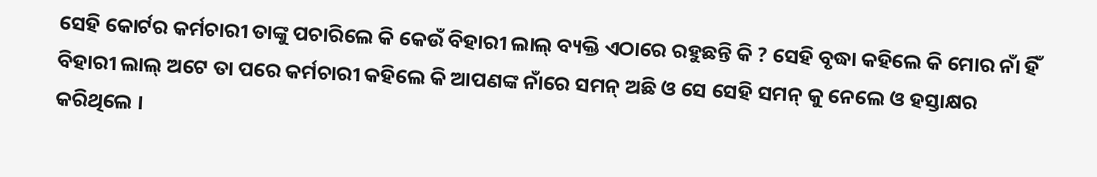ସେହି କୋର୍ଟର କର୍ମଚାରୀ ତାଙ୍କୁ ପଚାରିଲେ କି କେଉଁ ବିହାରୀ ଲାଲ୍ ବ୍ୟକ୍ତି ଏଠାରେ ରହୁଛନ୍ତି କି ? ସେହି ବୃଦ୍ଧା କହିଲେ କି ମୋର ନାଁ ହିଁ ବିହାରୀ ଲାଲ୍ ଅଟେ ତା ପରେ କର୍ମଚାରୀ କହିଲେ କି ଆପଣଙ୍କ ନାଁରେ ସମନ୍ ଅଛି ଓ ସେ ସେହି ସମନ୍ କୁ ନେଲେ ଓ ହସ୍ତାକ୍ଷର କରିଥିଲେ ।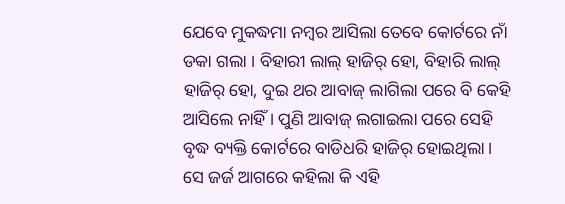ଯେବେ ମୁକଦ୍ଧମା ନମ୍ବର ଆସିଲା ତେବେ କୋର୍ଟରେ ନାଁ ଡକା ଗଲା । ବିହାରୀ ଲାଲ୍ ହାଜିର୍ ହୋ, ବିହାରି ଲାଲ୍ ହାଜିର୍ ହୋ, ଦୁଇ ଥର ଆବାଜ୍ ଲାଗିଲା ପରେ ବି କେହି ଆସିଲେ ନାହିଁ । ପୁଣି ଆବାଜ୍ ଲଗାଇଲା ପରେ ସେହି ବୃଦ୍ଧ ବ୍ୟକ୍ତି କୋର୍ଟରେ ବାଡିଧରି ହାଜିର୍ ହୋଇଥିଲା । ସେ ଜର୍ଜ ଆଗରେ କହିଲା କି ଏହି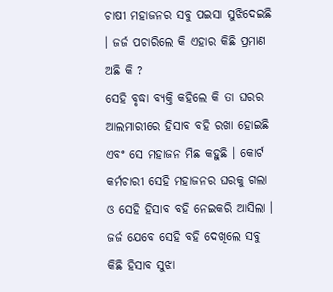ଚାଷୀ ମହାଜନର ସବୁ ପଇସା ସୁଝିଦେଇଛି । ଜର୍ଜ ପଚାରିଲେ କି ଏହାର କିଛି ପ୍ରମାଣ ଅଛି କି ?
ସେହି ବୃଦ୍ଧା ବ୍ୟକ୍ତି କହିଲେ କି ତା ଘରର ଆଲମାରୀରେ ହିସାବ ବହି ରଖା ହୋଇଛି ଏବଂ ସେ ମହାଜନ ମିଛ କହୁଛି । କୋର୍ଟ କର୍ମଚାରୀ ସେହି ମହାଜନର ଘରକୁ ଗଲା ଓ ସେହି ହିସାବ ବହି ନେଇକରି ଆସିଲା । ଜର୍ଜ ଯେବେ ସେହି ବହି ଦେଖିଲେ ସବୁ କିଛି ହିସାବ ସୁଝା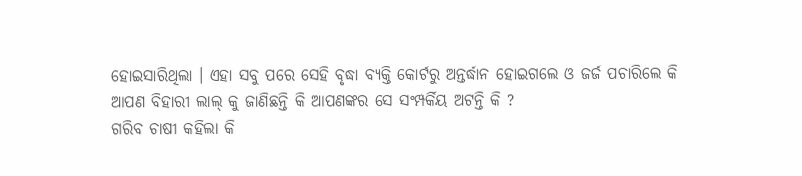ହୋଇସାରିଥିଲା । ଏହା ସବୁ ପରେ ସେହି ବୃଦ୍ଧା ବ୍ୟକ୍ତି କୋର୍ଟରୁ ଅନ୍ତର୍ଦ୍ଧାନ ହୋଇଗଲେ ଓ ଜର୍ଜ ପଚାରିଲେ କି ଆପଣ ବିହାରୀ ଲାଲ୍ କୁ ଜାଣିଛନ୍ତି କି ଆପଣଙ୍କର ସେ ସଂମ୍ପର୍କିୟ ଅଟନ୍ତି କି ?
ଗରିବ ଚାଷୀ କହିଲା କି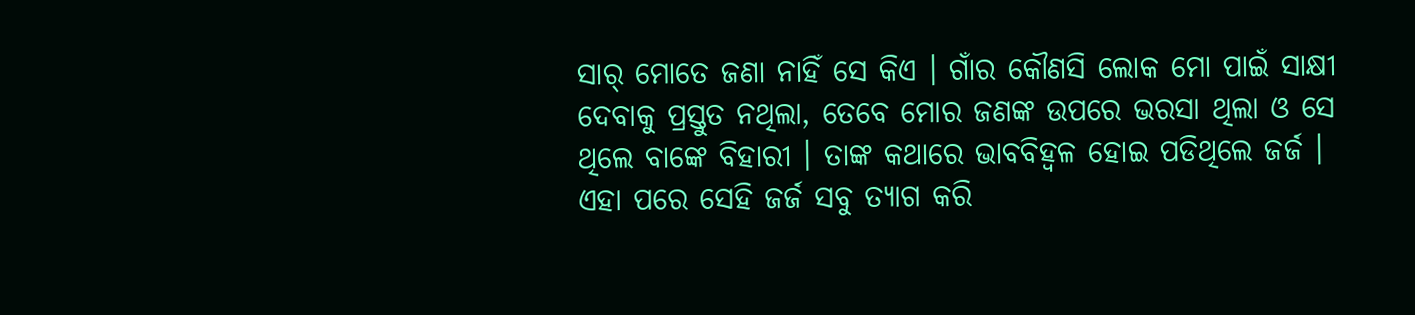ସାର୍ ମୋତେ ଜଣା ନାହିଁ ସେ କିଏ । ଗାଁର କୌଣସି ଲୋକ ମୋ ପାଇଁ ସାକ୍ଷୀ ଦେବାକୁ ପ୍ରସ୍ତୁତ ନଥିଲା, ତେବେ ମୋର ଜଣଙ୍କ ଉପରେ ଭରସା ଥିଲା ଓ ସେ ଥିଲେ ବାଙ୍କେ ବିହାରୀ । ତାଙ୍କ କଥାରେ ଭାବବିହ୍ଵଳ ହୋଇ ପଡିଥିଲେ ଜର୍ଜ । ଏହା ପରେ ସେହି ଜର୍ଜ ସବୁ ତ୍ୟାଗ କରି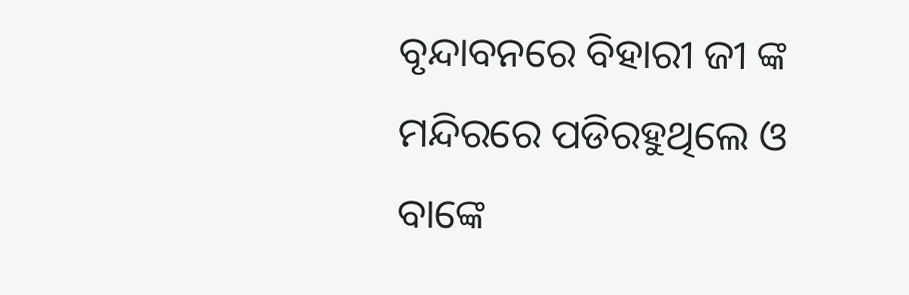ବୃନ୍ଦାବନରେ ବିହାରୀ ଜୀ ଙ୍କ ମନ୍ଦିରରେ ପଡିରହୁଥିଲେ ଓ ବାଙ୍କେ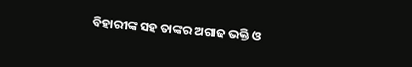ବିହାରୀଙ୍କ ସହ ତାଙ୍କର ଅଗାଢ ଭକ୍ତି ଓ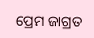ପ୍ରେମ ଜାଗ୍ରତ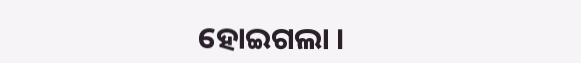ହୋଇଗଲା ।